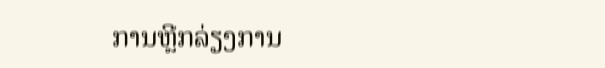ການຫຼີກລ່ຽງການ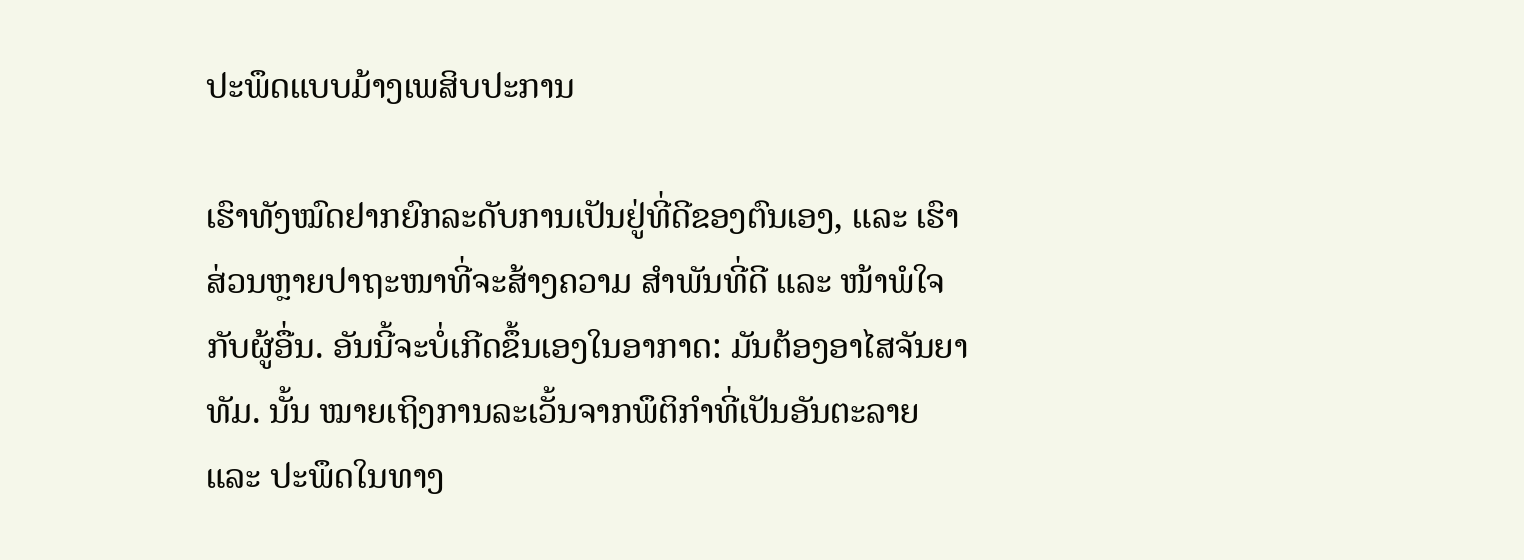ປະພຶດແບບມ້າງເພສິບປະການ

ເຮົາທັງໝົດຢາກຍົກລະດັບການເປັນຢູ່ທີ່ດີຂອງຕົນເອງ, ແລະ ເຮົາສ່ວນຫຼາຍປາຖະໜາທີ່ຈະສ້າງຄວາມ ສຳພັນທີ່ດີ ແລະ ໜ້າພໍໃຈກັບຜູ້ອື່ນ. ອັນນີ້ຈະບໍ່ເກີດຂຶ້ນເອງໃນອາກາດ: ມັນຕ້ອງອາໄສຈັນຍາທັມ. ນັ້ນ ໝາຍເຖິງການລະເວັ້ນຈາກພຶຕິກຳທີ່ເປັນອັນຕະລາຍ ແລະ ປະພຶດໃນທາງ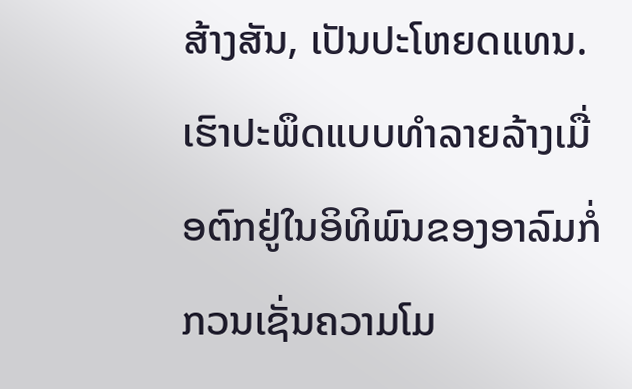ສ້າງສັນ, ເປັນປະໂຫຍດແທນ. ເຮົາປະພຶດແບບທຳລາຍລ້າງເມື່ອຕົກຢູ່ໃນອິທິພົນຂອງອາລົມກໍ່ກວນເຊັ່ນຄວາມໂມ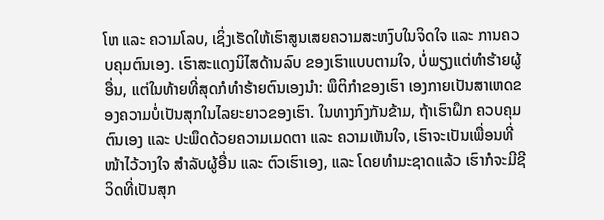ໂຫ ແລະ ຄວາມໂລບ, ເຊິ່ງເຮັດໃຫ້ເຮົາສູນເສຍຄວາມສະຫງົບໃນຈິດໃຈ ແລະ ການຄວບຄຸມຕົນເອງ. ເຮົາສະແດງນິໄສດ້ານລົບ ຂອງເຮົາແບບຕາມໃຈ, ບໍ່ພຽງແຕ່ທຳຮ້າຍຜູ້ອື່ນ, ແຕ່ໃນທ້າຍທີ່ສຸດກໍທຳຮ້າຍຕົນເອງນຳ: ພຶຕິກຳຂອງເຮົາ ເອງກາຍເປັນສາເຫດຂອງຄວາມບໍ່ເປັນສຸກໃນໄລຍະຍາວຂອງເຮົາ. ໃນທາງກົງກັນຂ້າມ, ຖ້າເຮົາຝຶກ ຄວບຄຸມຕົນເອງ ແລະ ປະພຶດດ້ວຍຄວາມເມດຕາ ແລະ ຄວາມເຫັນໃຈ, ເຮົາຈະເປັນເພື່ອນທີ່ໜ້າໄວ້ວາງໃຈ ສຳລັບຜູ້ອື່ນ ແລະ ຕົວເຮົາເອງ, ແລະ ໂດຍທຳມະຊາດແລ້ວ ເຮົາກໍຈະມີຊີວິດທີ່ເປັນສຸກ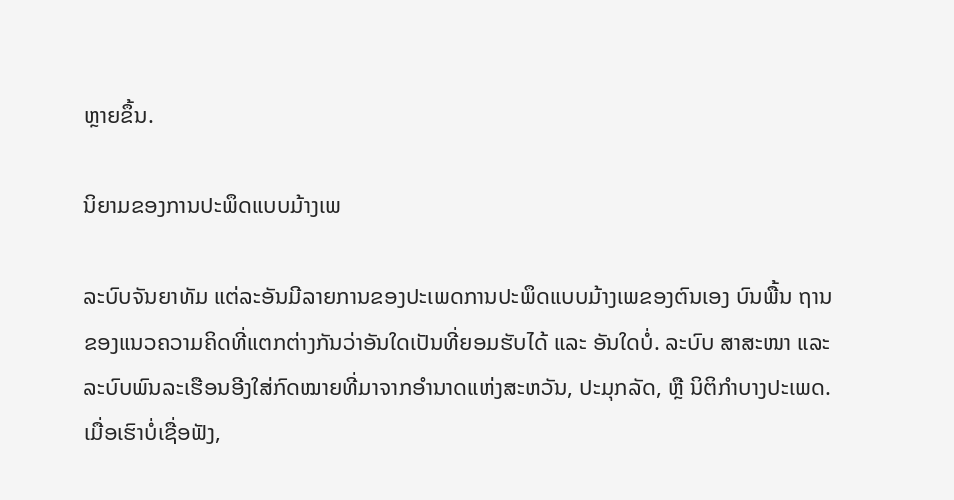ຫຼາຍຂຶ້ນ.

ນິຍາມຂອງການປະພຶດແບບມ້າງເພ

ລະບົບຈັນຍາທັມ ແຕ່ລະອັນມີລາຍການຂອງປະເພດການປະພຶດແບບມ້າງເພຂອງຕົນເອງ ບົນພື້ນ ຖານຂອງແນວຄວາມຄິດທີ່ແຕກຕ່າງກັນວ່າອັນໃດເປັນທີ່ຍອມຮັບໄດ້ ແລະ ອັນໃດບໍ່. ລະບົບ ສາສະໜາ ແລະ ລະບົບພົນລະເຮືອນອີງໃສ່ກົດໝາຍທີ່ມາຈາກອຳນາດແຫ່ງສະຫວັນ, ປະມຸກລັດ, ຫຼື ນິຕິກຳບາງປະເພດ. ເມື່ອເຮົາບໍ່ເຊື່ອຟັງ,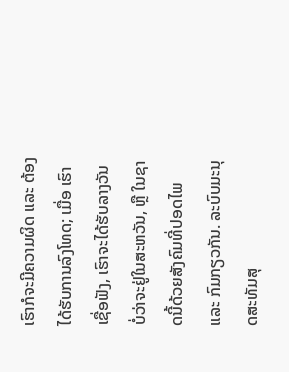ເຮົາກໍຈະມີຄວາມຜິດ ແລະ ຕ້ອງໄດ້ຮັບການລົງໂທດ; ເມື່ອ ເຮົາເຊື່ອຟັງ, ເຮົາຈະໄດ້ຮັບລາງວັນ ບໍ່ວ່າຈະຢູ່ໃນສະຫວັນ, ຫຼື ໃນຊາດນີ້ດ້ວຍສັງຄົມທີ່ປອດໄພ ແລະ ກົມກຽວກັນ. ລະບົບມະນຸດສະທັມສຸ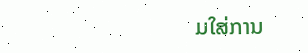ມໃສ່ການ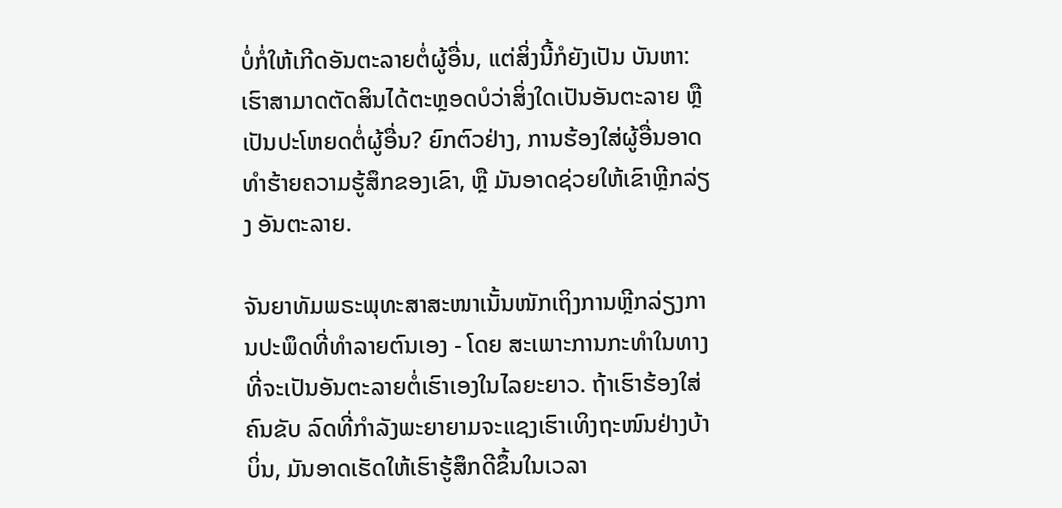ບໍ່ກໍ່ໃຫ້ເກີດອັນຕະລາຍຕໍ່ຜູ້ອື່ນ, ແຕ່ສິ່ງນີ້ກໍຍັງເປັນ ບັນຫາ: ເຮົາສາມາດຕັດສິນໄດ້ຕະຫຼອດບໍວ່າສິ່ງໃດເປັນອັນຕະລາຍ ຫຼື ເປັນປະໂຫຍດຕໍ່ຜູ້ອື່ນ? ຍົກຕົວຢ່າງ, ການຮ້ອງໃສ່ຜູ້ອື່ນອາດທຳຮ້າຍຄວາມຮູ້ສຶກຂອງເຂົາ, ຫຼື ມັນອາດຊ່ວຍໃຫ້ເຂົາຫຼີກລ່ຽງ ອັນຕະລາຍ.

ຈັນຍາທັມພຣະພຸທະສາສະໜາເນັ້ນໜັກເຖິງການຫຼີກລ່ຽງການປະພຶດທີ່ທຳລາຍຕົນເອງ - ໂດຍ ສະເພາະການກະທຳໃນທາງທີ່ຈະເປັນອັນຕະລາຍຕໍ່ເຮົາເອງໃນໄລຍະຍາວ. ຖ້າເຮົາຮ້ອງໃສ່ຄົນຂັບ ລົດທີ່ກຳລັງພະຍາຍາມຈະແຊງເຮົາເທິງຖະໜົນຢ່າງບ້າບິ່ນ, ມັນອາດເຮັດໃຫ້ເຮົາຮູ້ສຶກດີຂຶ້ນໃນເວລາ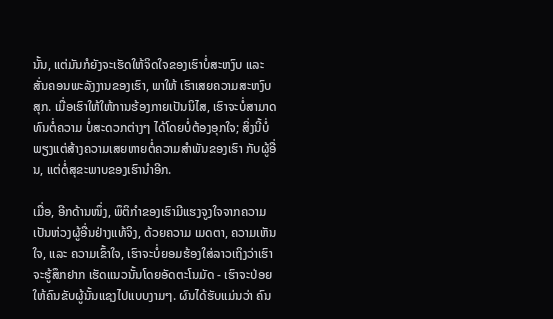ນັ້ນ, ແຕ່ມັນກໍຍັງຈະເຮັດໃຫ້ຈິດໃຈຂອງເຮົາບໍ່ສະຫງົບ ແລະ ສັ່ນຄອນພະລັງງານຂອງເຮົາ, ພາໃຫ້ ເຮົາເສຍຄວາມສະຫງົບສຸກ. ເມື່ອເຮົາໃຫ້ໃຫ້ການຮ້ອງກາຍເປັນນິໄສ, ເຮົາຈະບໍ່ສາມາດທົນຕໍ່ຄວາມ ບໍ່ສະດວກຕ່າງໆ ໄດ້ໂດຍບໍ່ຕ້ອງອຸກໃຈ; ສິ່ງນີ້ບໍ່ພຽງແຕ່ສ້າງຄວາມເສຍຫາຍຕໍ່ຄວາມສຳພັນຂອງເຮົາ ກັບຜູ້ອື່ນ, ແຕ່ຕໍ່ສຸຂະພາບຂອງເຮົານຳອີກ.

ເມື່ອ, ອີກດ້ານໜຶ່ງ, ພຶຕິກຳຂອງເຮົາມີແຮງຈູງໃຈຈາກຄວາມເປັນຫ່ວງຜູ້ອື່ນຢ່າງແທ້ຈິງ, ດ້ວຍຄວາມ ເມດຕາ, ຄວາມເຫັນໃຈ, ແລະ ຄວາມເຂົ້າໃຈ, ເຮົາຈະບໍ່ຍອມຮ້ອງໃສ່ລາວເຖິງວ່າເຮົາຈະຮູ້ສຶກຢາກ ເຮັດແນວນັ້ນໂດຍອັດຕະໂນມັດ - ເຮົາຈະປ່ອຍໃຫ້ຄົນຂັບຜູ້ນັ້ນແຊງໄປແບບງາມໆ. ຜົນໄດ້ຮັບແມ່ນວ່າ ຄົນ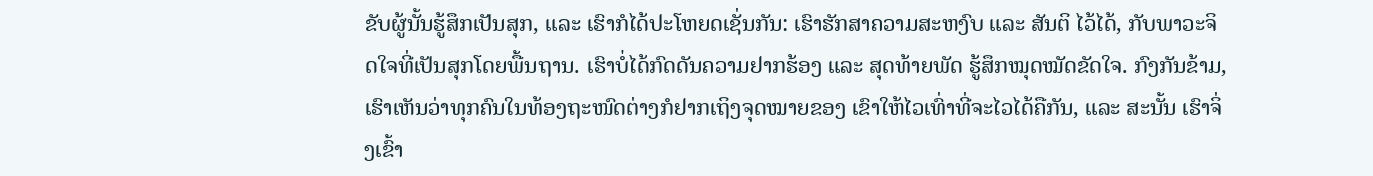ຂັບຜູ້ນັ້ນຮູ້ສຶກເປັນສຸກ, ແລະ ເຮົາກໍໄດ້ປະໂຫຍດເຊັ່ນກັນ: ເຮົາຮັກສາຄວາມສະຫງົບ ແລະ ສັນຕິ ໄວ້ໄດ້, ກັບພາວະຈິດໃຈທີ່ເປັນສຸກໂດຍພື້ນຖານ. ເຮົາບໍ່ໄດ້ກົດດັນຄວາມຢາກຮ້ອງ ແລະ ສຸດທ້າຍພັດ ຮູ້ສຶກໝຸດໝັດຂັດໃຈ. ກົງກັນຂ້າມ, ເຮົາເຫັນວ່າທຸກຄົນໃນທ້ອງຖະໜົດຕ່າງກໍຢາກເຖິງຈຸດໝາຍຂອງ ເຂົາໃຫ້ໄວເທົ່າທີ່ຈະໄວໄດ້ຄືກັນ, ແລະ ສະນັ້ນ ເຮົາຈິ່ງເຂົ້າ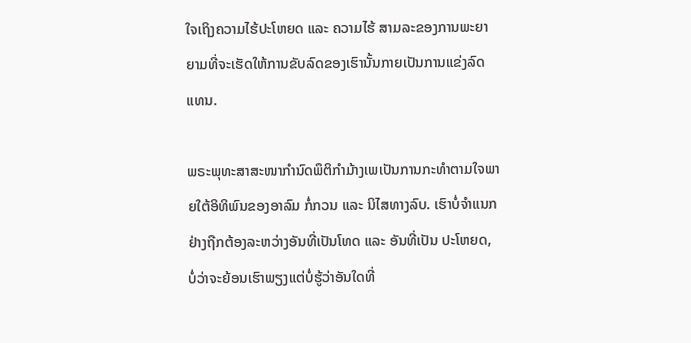ໃຈເຖິງຄວາມໄຮ້ປະໂຫຍດ ແລະ ຄວາມໄຮ້ ສາມລະຂອງການພະຍາຍາມທີ່ຈະເຮັດໃຫ້ການຂັບລົດຂອງເຮົານັ້ນກາຍເປັນການແຂ່ງລົດແທນ.

ພຣະພຸທະສາສະໜາກຳນົດພຶຕິກຳມ້າງເພເປັນການກະທຳຕາມໃຈພາຍໃຕ້ອິທິພົນຂອງອາລົມ ກໍ່ກວນ ແລະ ນິໄສທາງລົບ. ເຮົາບໍ່ຈຳແນກຢ່າງຖືກຕ້ອງລະຫວ່າງອັນທີ່ເປັນໂທດ ແລະ ອັນທີ່ເປັນ ປະໂຫຍດ, ບໍ່ວ່າຈະຍ້ອນເຮົາພຽງແຕ່ບໍ່ຮູ້ວ່າອັນໃດທີ່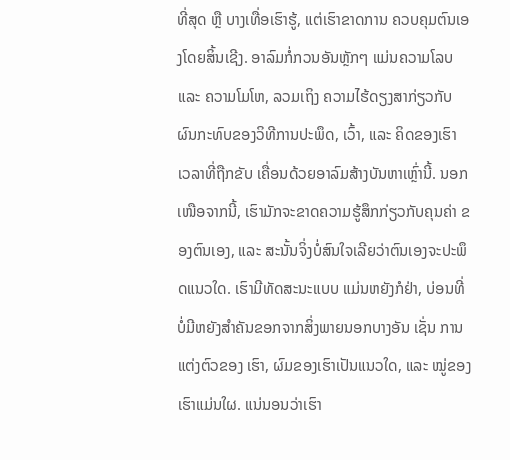ທີ່ສຸດ ຫຼື ບາງເທື່ອເຮົາຮູ້, ແຕ່ເຮົາຂາດການ ຄວບຄຸມຕົນເອງໂດຍສິ້ນເຊີງ. ອາລົມກໍ່ກວນອັນຫຼັກໆ ແມ່ນຄວາມໂລບ ແລະ ຄວາມໂມໂຫ, ລວມເຖິງ ຄວາມໄຮ້ດຽງສາກ່ຽວກັບຜົນກະທົບຂອງວິທີການປະພຶດ, ເວົ້າ, ແລະ ຄິດຂອງເຮົາ ເວລາທີ່ຖືກຂັບ ເຄື່ອນດ້ວຍອາລົມສ້າງບັນຫາເຫຼົ່ານີ້. ນອກເໜືອຈາກນີ້, ເຮົາມັກຈະຂາດຄວາມຮູ້ສຶກກ່ຽວກັບຄຸນຄ່າ ຂອງຕົນເອງ, ແລະ ສະນັ້ນຈິ່ງບໍ່ສົນໃຈເລີຍວ່າຕົນເອງຈະປະພຶດແນວໃດ. ເຮົາມີທັດສະນະແບບ ແມ່ນຫຍັງກໍຢ່າ, ບ່ອນທີ່ບໍ່ມີຫຍັງສຳຄັນຂອກຈາກສິ່ງພາຍນອກບາງອັນ ເຊັ່ນ ການແຕ່ງຕົວຂອງ ເຮົາ, ຜົມຂອງເຮົາເປັນແນວໃດ, ແລະ ໝູ່ຂອງເຮົາແມ່ນໃຜ. ແນ່ນອນວ່າເຮົາ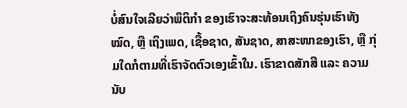ບໍ່ສົນໃຈເລີຍວ່າພຶຕິກຳ ຂອງເຮົາຈະສະທ້ອນເຖິງຄົນຮຸ່ນເຮົາທັງໝົດ, ຫຼື ເຖິງເພດ, ເຊື້ອຊາດ, ສັນຊາດ, ສາສະໜາຂອງເຮົາ, ຫຼື ກຸ່ມໃດກໍຕາມທີ່ເຮົາຈັດຕົວເອງເຂົ້າໃນ. ເຮົາຂາດສັກສີ ແລະ ຄວາມນັບ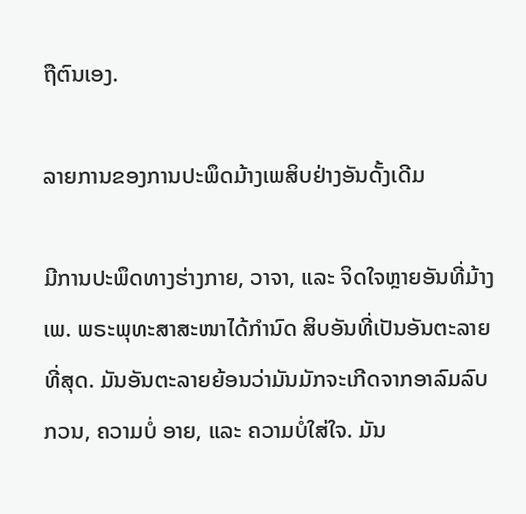ຖືຕົນເອງ.

ລາຍການຂອງການປະພຶດມ້າງເພສິບຢ່າງອັນດັ້ງເດີມ

ມີການປະພຶດທາງຮ່າງກາຍ, ວາຈາ, ແລະ ຈິດໃຈຫຼາຍອັນທີ່ມ້າງເພ. ພຣະພຸທະສາສະໜາໄດ້ກຳນົດ ສິບອັນທີ່ເປັນອັນຕະລາຍທີ່ສຸດ. ມັນອັນຕະລາຍຍ້ອນວ່າມັນມັກຈະເກີດຈາກອາລົມລົບກວນ, ຄວາມບໍ່ ອາຍ, ແລະ ຄວາມບໍ່ໃສ່ໃຈ. ມັນ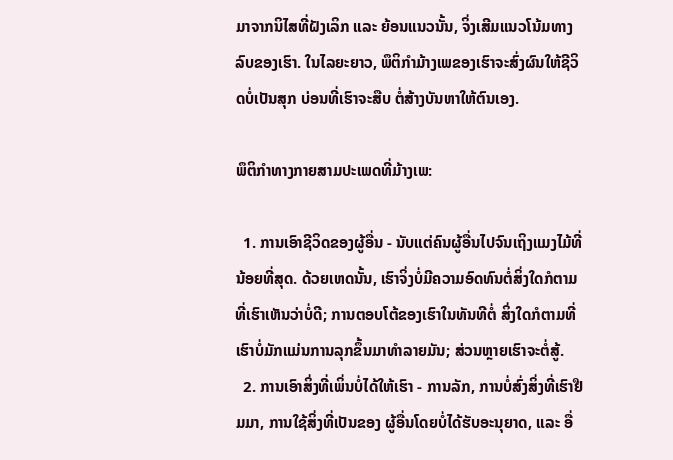ມາຈາກນິໄສທີ່ຝັງເລິກ ແລະ ຍ້ອນແນວນັ້ນ, ຈິ່ງເສີມແນວໂນ້ມທາງ ລົບຂອງເຮົາ. ໃນໄລຍະຍາວ, ພຶຕິກຳມ້າງເພຂອງເຮົາຈະສົ່ງຜົນໃຫ້ຊີວິດບໍ່ເປັນສຸກ ບ່ອນທີ່ເຮົາຈະສືບ ຕໍ່ສ້າງບັນຫາໃຫ້ຕົນເອງ.

ພຶຕິກຳທາງກາຍສາມປະເພດທີ່ມ້າງເພ:

  1. ການເອົາຊີວິດຂອງຜູ້ອື່ນ - ນັບແຕ່ຄົນຜູ້ອື່ນໄປຈົນເຖິງແມງໄມ້ທີ່ນ້ອຍທີ່ສຸດ. ດ້ວຍເຫດນັ້ນ, ເຮົາຈິ່ງບໍ່ມີຄວາມອົດທົນຕໍ່ສິ່ງໃດກໍຕາມທີ່ເຮົາເຫັນວ່າບໍ່ດີ; ການຕອບໂຕ້ຂອງເຮົາໃນທັນທີຕໍ່ ສິ່ງໃດກໍຕາມທີ່ເຮົາບໍ່ມັກແມ່ນການລຸກຂຶ້ນມາທຳລາຍມັນ; ສ່ວນຫຼາຍເຮົາຈະຕໍ່ສູ້.
  2. ການເອົາສິ່ງທີ່ເພິ່ນບໍ່ໄດ້ໃຫ້ເຮົາ - ການລັກ, ການບໍ່ສົ່ງສິ່ງທີ່ເຮົາຢືມມາ, ການໃຊ້ສິ່ງທີ່ເປັນຂອງ ຜູ້ອື່ນໂດຍບໍ່ໄດ້ຮັບອະນຸຍາດ, ແລະ ອື່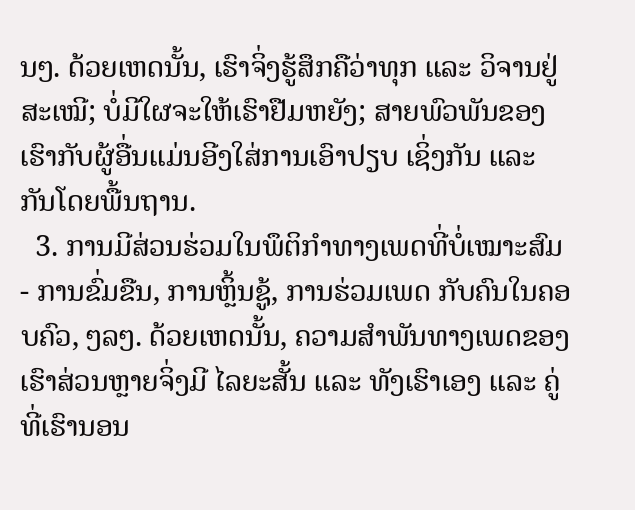ນໆ. ດ້ວຍເຫດນັ້ນ, ເຮົາຈິ່ງຮູ້ສຶກຄືວ່າທຸກ ແລະ ວິຈານຢູ່ ສະເໝີ; ບໍ່ມີໃຜຈະໃຫ້ເຮົາຢືມຫຍັງ; ສາຍພົວພັນຂອງເຮົາກັບຜູ້ອື່ນແມ່ນອີງໃສ່ການເອົາປຽບ ເຊິ່ງກັນ ແລະ ກັນໂດຍພື້ນຖານ.
  3. ການມີສ່ວນຮ່ວມໃນພຶຕິກຳທາງເພດທີ່ບໍ່ເໝາະສົມ - ການຂົ່ມຂືນ, ການຫຼິ້ນຊູ້, ການຮ່ວມເພດ ກັບຄົນໃນຄອບຄົວ, ໆລໆ. ດ້ວຍເຫດນັ້ນ, ຄວາມສຳພັນທາງເພດຂອງເຮົາສ່ວນຫຼາຍຈິ່ງມີ ໄລຍະສັ້ນ ແລະ ທັງເຮົາເອງ ແລະ ຄູ່ທີ່ເຮົານອນ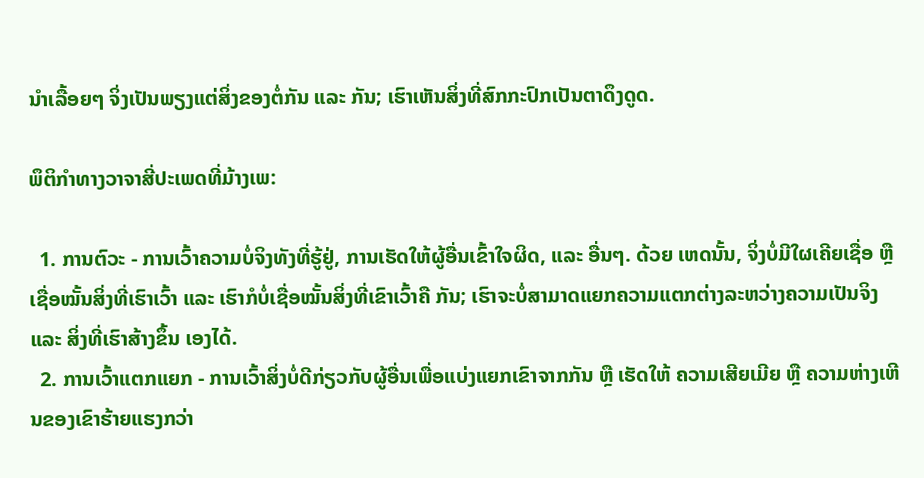ນຳເລື້ອຍໆ ຈິ່ງເປັນພຽງແຕ່ສິ່ງຂອງຕໍ່ກັນ ແລະ ກັນ; ເຮົາເຫັນສິ່ງທີ່ສົກກະປົກເປັນຕາດຶງດູດ.

ພຶຕິກຳທາງວາຈາສີ່ປະເພດທີ່ມ້າງເພ:

  1. ການຕົວະ - ການເວົ້າຄວາມບໍ່ຈິງທັງທີ່ຮູ້ຢູ່, ການເຮັດໃຫ້ຜູ້ອື່ນເຂົ້າໃຈຜິດ, ແລະ ອື່ນໆ. ດ້ວຍ ເຫດນັ້ນ, ຈິ່ງບໍ່ມີໃຜເຄີຍເຊື່ອ ຫຼື ເຊື່ອໝັ້ນສິ່ງທີ່ເຮົາເວົ້າ ແລະ ເຮົາກໍບໍ່ເຊື່ອໝັ້ນສິ່ງທີ່ເຂົາເວົ້າຄື ກັນ; ເຮົາຈະບໍ່ສາມາດແຍກຄວາມແຕກຕ່າງລະຫວ່າງຄວາມເປັນຈິງ ແລະ ສິ່ງທີ່ເຮົາສ້າງຂຶ້ນ ເອງໄດ້.
  2. ການເວົ້າແຕກແຍກ - ການເວົ້າສິ່ງບໍ່ດີກ່ຽວກັບຜູ້ອື່ນເພື່ອແບ່ງແຍກເຂົາຈາກກັນ ຫຼື ເຮັດໃຫ້ ຄວາມເສີຍເມີຍ ຫຼື ຄວາມຫ່າງເຫີນຂອງເຂົາຮ້າຍແຮງກວ່າ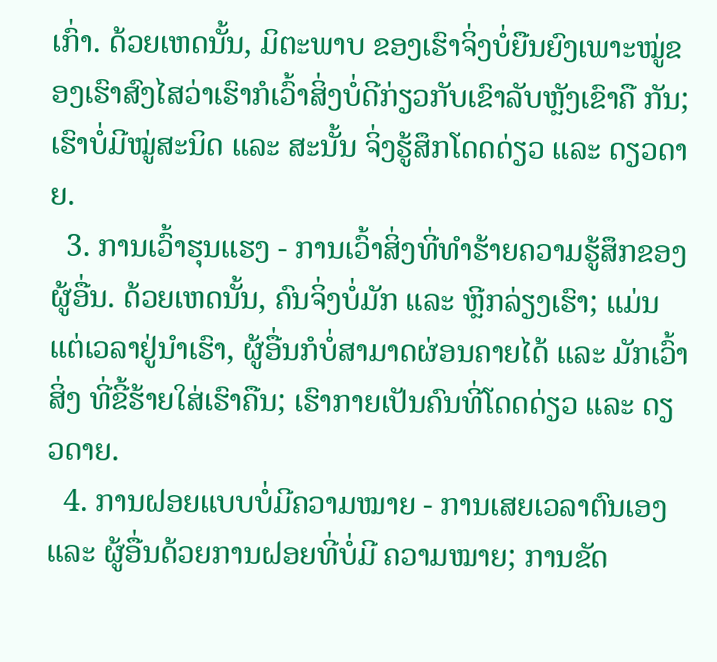ເກົ່າ. ດ້ວຍເຫດນັ້ນ, ມິຕະພາບ ຂອງເຮົາຈິ່ງບໍ່ຍືນຍົງເພາະໝູ່ຂອງເຮົາສົງໄສວ່າເຮົາກໍເວົ້າສິ່ງບໍ່ດີກ່ຽວກັບເຂົາລັບຫຼັງເຂົາຄື ກັນ; ເຮົາບໍ່ມີໝູ່ສະນິດ ແລະ ສະນັ້ນ ຈິ່ງຮູ້ສຶກໂດດດ່ຽວ ແລະ ດຽວດາຍ.
  3. ການເວົ້າຮຸນແຮງ - ການເວົ້າສິ່ງທີ່ທຳຮ້າຍຄວາມຮູ້ສຶກຂອງຜູ້ອື່ນ. ດ້ວຍເຫດນັ້ນ, ຄົນຈິ່ງບໍ່ມັກ ແລະ ຫຼີກລ່ຽງເຮົາ; ແມ່ນແຕ່ເວລາຢູ່ນຳເຮົາ, ຜູ້ອື່ນກໍບໍ່ສາມາດຜ່ອນຄາຍໄດ້ ແລະ ມັກເວົ້າສິ່ງ ທີ່ຂີ້ຮ້າຍໃສ່ເຮົາຄືນ; ເຮົາກາຍເປັນຄົນທີ່ໂດດດ່ຽວ ແລະ ດຽວດາຍ.
  4. ການຝອຍແບບບໍ່ມີຄວາມໝາຍ - ການເສຍເວລາຕົນເອງ ແລະ ຜູ້ອື່ນດ້ວຍການຝອຍທີ່ບໍ່ມີ ຄວາມໝາຍ; ການຂັດ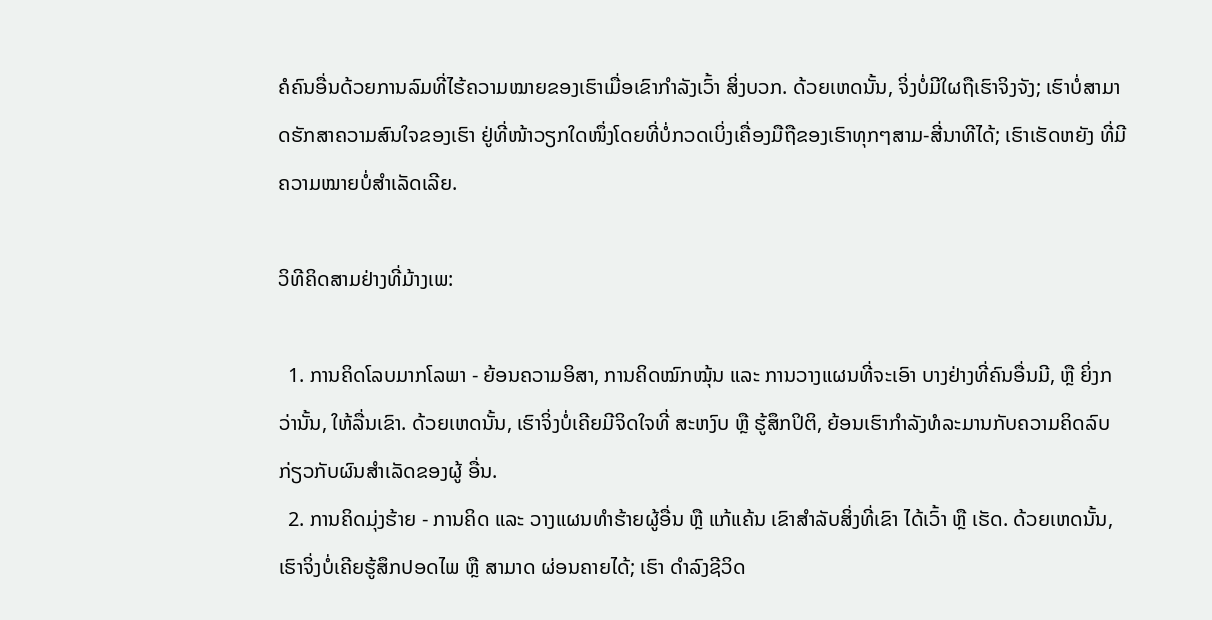ຄໍຄົນອື່ນດ້ວຍການລົມທີ່ໄຮ້ຄວາມໝາຍຂອງເຮົາເມື່ອເຂົາກຳລັງເວົ້າ ສິ່ງບວກ. ດ້ວຍເຫດນັ້ນ, ຈິ່ງບໍ່ມີໃຜຖືເຮົາຈິງຈັງ; ເຮົາບໍ່ສາມາດຮັກສາຄວາມສົນໃຈຂອງເຮົາ ຢູ່ທີ່ໜ້າວຽກໃດໜຶ່ງໂດຍທີ່ບໍ່ກວດເບິ່ງເຄື່ອງມືຖືຂອງເຮົາທຸກໆສາມ-ສີ່ນາທີໄດ້; ເຮົາເຮັດຫຍັງ ທີ່ມີຄວາມໝາຍບໍ່ສຳເລັດເລີຍ.

ວິທີຄິດສາມຢ່າງທີ່ມ້າງເພ:

  1. ການຄິດໂລບມາກໂລພາ - ຍ້ອນຄວາມອິສາ, ການຄິດໝົກໝຸ້ນ ແລະ ການວາງແຜນທີ່ຈະເອົາ ບາງຢ່າງທີ່ຄົນອື່ນມີ, ຫຼື ຍິ່ງກວ່ານັ້ນ, ໃຫ້ລື່ນເຂົາ. ດ້ວຍເຫດນັ້ນ, ເຮົາຈິ່ງບໍ່ເຄີຍມີຈິດໃຈທີ່ ສະຫງົບ ຫຼື ຮູ້ສຶກປິຕິ, ຍ້ອນເຮົາກຳລັງທໍລະມານກັບຄວາມຄິດລົບກ່ຽວກັບຜົນສຳເລັດຂອງຜູ້ ອື່ນ.
  2. ການຄິດມຸ່ງຮ້າຍ - ການຄິດ ແລະ ວາງແຜນທຳຮ້າຍຜູ້ອື່ນ ຫຼື ແກ້ແຄ້ນ ເຂົາສຳລັບສິ່ງທີ່ເຂົາ ໄດ້ເວົ້າ ຫຼື ເຮັດ. ດ້ວຍເຫດນັ້ນ, ເຮົາຈິ່ງບໍ່ເຄີຍຮູ້ສຶກປອດໄພ ຫຼື ສາມາດ ຜ່ອນຄາຍໄດ້; ເຮົາ ດຳລົງຊີວິດ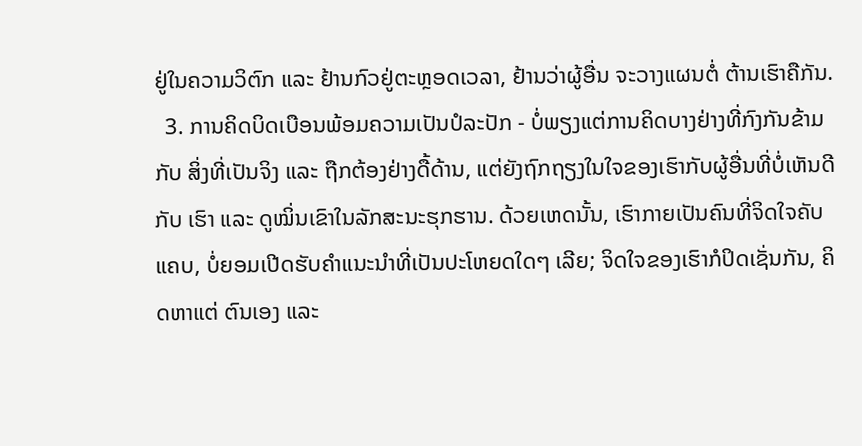ຢູ່ໃນຄວາມວິຕົກ ແລະ ຢ້ານກົວຢູ່ຕະຫຼອດເວລາ, ຢ້ານວ່າຜູ້ອື່ນ ຈະວາງແຜນຕໍ່ ຕ້ານເຮົາຄືກັນ.
  3. ການຄິດບິດເບືອນພ້ອມຄວາມເປັນປໍລະປັກ - ບໍ່ພຽງແຕ່ການຄິດບາງຢ່າງທີ່ກົງກັນຂ້າມກັບ ສິ່ງທີ່ເປັນຈິງ ແລະ ຖືກຕ້ອງຢ່າງດື້ດ້ານ, ແຕ່ຍັງຖົກຖຽງໃນໃຈຂອງເຮົາກັບຜູ້ອື່ນທີ່ບໍ່ເຫັນດີກັບ ເຮົາ ແລະ ດູໝິ່ນເຂົາໃນລັກສະນະຮຸກຮານ. ດ້ວຍເຫດນັ້ນ, ເຮົາກາຍເປັນຄົນທີ່ຈິດໃຈຄັບແຄບ, ບໍ່ຍອມເປີດຮັບຄຳແນະນຳທີ່ເປັນປະໂຫຍດໃດໆ ເລີຍ; ຈິດໃຈຂອງເຮົາກໍປິດເຊັ່ນກັນ, ຄິດຫາແຕ່ ຕົນເອງ ແລະ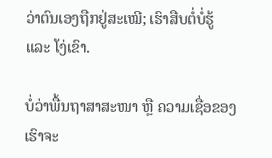ວ່າຕົນເອງຖືກຢູ່ສະເໝີ; ເຮົາສືບຕໍ່ບໍ່ຮູ້ ແລະ ໂງ່ເຂົາ.

ບໍ່ວ່າພື້ນຖາສາສະໜາ ຫຼື ຄວາມເຊື່ອຂອງເຮົາຈະ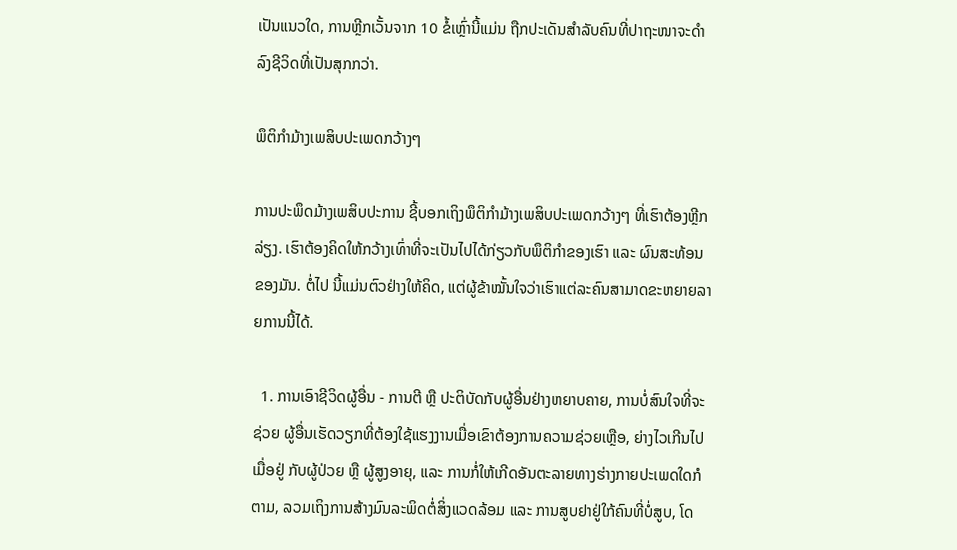ເປັນແນວໃດ, ການຫຼີກເວັ້ນຈາກ 10 ຂໍ້ເຫຼົ່ານີ້ແມ່ນ ຖືກປະເດັນສຳລັບຄົນທີ່ປາຖະໜາຈະດຳລົງຊີວິດທີ່ເປັນສຸກກວ່າ.

ພຶຕິກຳມ້າງເພສິບປະເພດກວ້າງໆ

ການປະພຶດມ້າງເພສິບປະການ ຊີ້ບອກເຖິງພຶຕິກຳມ້າງເພສິບປະເພດກວ້າງໆ ທີ່ເຮົາຕ້ອງຫຼີກລ່ຽງ. ເຮົາຕ້ອງຄິດໃຫ້ກວ້າງເທົ່າທີ່ຈະເປັນໄປໄດ້ກ່ຽວກັບພຶຕິກຳຂອງເຮົາ ແລະ ຜົນສະທ້ອນຂອງມັນ. ຕໍ່ໄປ ນີ້ແມ່ນຕົວຢ່າງໃຫ້ຄິດ, ແຕ່ຜູ້ຂ້າໝັ້ນໃຈວ່າເຮົາແຕ່ລະຄົນສາມາດຂະຫຍາຍລາຍການນີ້ໄດ້.

  1. ການເອົາຊີວິດຜູ້ອື່ນ - ການຕີ ຫຼື ປະຕິບັດກັບຜູ້ອື່ນຢ່າງຫຍາບຄາຍ, ການບໍ່ສົນໃຈທີ່ຈະຊ່ວຍ ຜູ້ອື່ນເຮັດວຽກທີ່ຕ້ອງໃຊ້ແຮງງານເມື່ອເຂົາຕ້ອງການຄວາມຊ່ວຍເຫຼືອ, ຍ່າງໄວເກີນໄປເມື່ອຢູ່ ກັບຜູ້ປ່ວຍ ຫຼື ຜູ້ສູງອາຍຸ, ແລະ ການກໍ່ໃຫ້ເກີດອັນຕະລາຍທາງຮ່າງກາຍປະເພດໃດກໍຕາມ, ລວມເຖິງການສ້າງມົນລະພິດຕໍ່ສິ່ງແວດລ້ອມ ແລະ ການສູບຢາຢູ່ໃກ້ຄົນທີ່ບໍ່ສູບ, ໂດ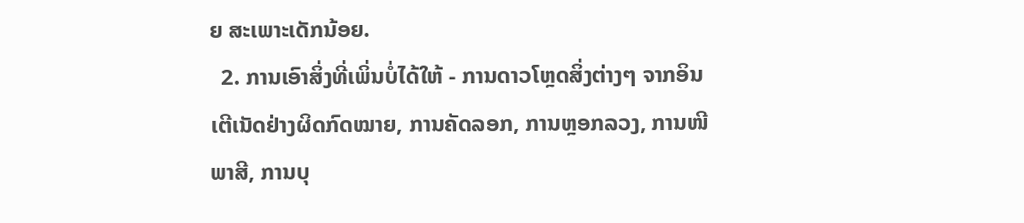ຍ ສະເພາະເດັກນ້ອຍ.
  2. ການເອົາສິ່ງທີ່ເພິ່ນບໍ່ໄດ້ໃຫ້ - ການດາວໂຫຼດສິ່ງຕ່າງໆ ຈາກອິນເຕີເນັດຢ່າງຜິດກົດໝາຍ, ການຄັດລອກ, ການຫຼອກລວງ, ການໜີພາສີ, ການບຸ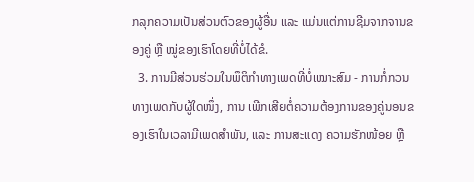ກລຸກຄວາມເປັນສ່ວນຕົວຂອງຜູ້ອື່ນ ແລະ ແມ່ນແຕ່ການຊີມຈາກຈານຂອງຄູ່ ຫຼື ໝູ່ຂອງເຮົາໂດຍທີ່ບໍ່ໄດ້ຂໍ.
  3. ການມີສ່ວນຮ່ວມໃນພຶຕິກຳທາງເພດທີ່ບໍ່ເໝາະສົມ - ການກໍ່ກວນທາງເພດກັບຜູ້ໃດໜຶ່ງ, ການ ເພີກເສີຍຕໍ່ຄວາມຕ້ອງການຂອງຄູ່ນອນຂອງເຮົາໃນເວລາມີເພດສຳພັນ, ແລະ ການສະແດງ ຄວາມຮັກໜ້ອຍ ຫຼື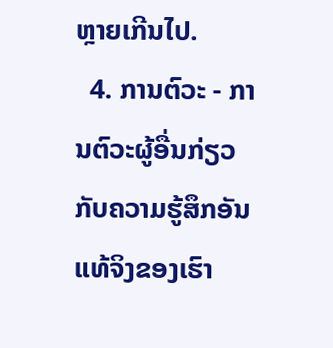ຫຼາຍເກີນໄປ.
  4. ການຕົວະ - ການຕົວະຜູ້ອື່ນກ່ຽວກັບຄວາມຮູ້ສຶກອັນແທ້ຈິງຂອງເຮົາ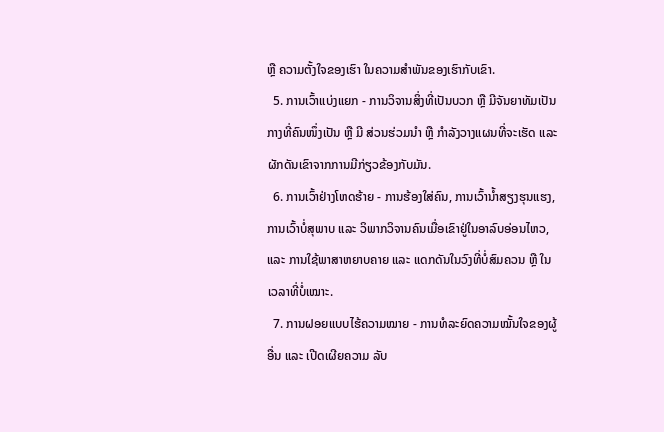ຫຼື ຄວາມຕັ້ງໃຈຂອງເຮົາ ໃນຄວາມສຳພັນຂອງເຮົາກັບເຂົາ.
  5. ການເວົ້າແບ່ງແຍກ - ການວິຈານສິ່ງທີ່ເປັນບວກ ຫຼື ມີຈັນຍາທັມເປັນກາງທີ່ຄົນໜຶ່ງເປັນ ຫຼື ມີ ສ່ວນຮ່ວມນຳ ຫຼື ກຳລັງວາງແຜນທີ່ຈະເຮັດ ແລະ ຜັກດັນເຂົາຈາກການມີກ່ຽວຂ້ອງກັບມັນ.
  6. ການເວົ້າຢ່າງໂຫດຮ້າຍ - ການຮ້ອງໃສ່ຄົນ, ການເວົ້ານ້ຳສຽງຮຸນແຮງ, ການເວົ້າບໍ່ສຸພາບ ແລະ ວິພາກວິຈານຄົນເມື່ອເຂົາຢູ່ໃນອາລົບອ່ອນໄຫວ, ແລະ ການໃຊ້ພາສາຫຍາບຄາຍ ແລະ ແດກດັນໃນວົງທີ່ບໍ່ສົມຄວນ ຫຼື ໃນເວລາທີ່ບໍ່ເໝາະ.
  7. ການຝອຍແບບໄຮ້ຄວາມໝາຍ - ການທໍລະຍົດຄວາມໝັ້ນໃຈຂອງຜູ້ອື່ນ ແລະ ເປີດເຜີຍຄວາມ ລັບ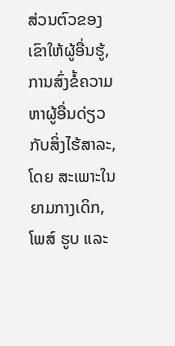ສ່ວນຕົວຂອງເຂົາໃຫ້ຜູ້ອື່ນຮູ້, ການສົ່ງຂໍ້ຄວາມຫາຜູ້ອື່ນດ່ຽວກັບສິ່ງໄຮ້ສາລະ, ໂດຍ ສະເພາະໃນຍາມກາງເດິກ, ໂພສ໌ ຮູບ ແລະ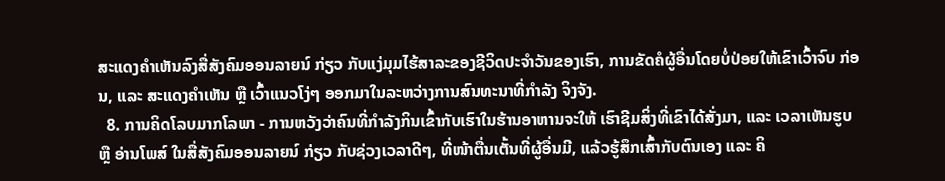ສະແດງຄຳເຫັນລົງສື່ສັງຄົມອອນລາຍນ໌ ກ່ຽວ ກັບແງ່ມຸມໄຮ້ສາລະຂອງຊີວິດປະຈຳວັນຂອງເຮົາ, ການຂັດຄໍຜູ້ອື່ນໂດຍບໍ່ປ່ອຍໃຫ້ເຂົາເວົ້າຈົບ ກ່ອນ, ແລະ ສະແດງຄຳເຫັນ ຫຼື ເວົ້າແນວໂງ່ໆ ອອກມາໃນລະຫວ່າງການສົນທະນາທີ່ກຳລັງ ຈິງຈັງ.
  8. ການຄິດໂລບມາກໂລພາ - ການຫວັງວ່າຄົນທີ່ກຳລັງກິນເຂົ້າກັບເຮົາໃນຮ້ານອາຫານຈະໃຫ້ ເຮົາຊີມສິ່ງທີ່ເຂົາໄດ້ສັ່ງມາ, ແລະ ເວລາເຫັນຮູບ ຫຼື ອ່ານໂພສ໌ ໃນສື່ສັງຄົມອອນລາຍນ໌ ກ່ຽວ ກັບຊ່ວງເວລາດີໆ, ທີ່ໜ້າຕື່ນເຕັ້ນທີ່ຜູ້ອື່ນມີ, ແລ້ວຮູ້ສຶກເສົ້າກັບຕົນເອງ ແລະ ຄິ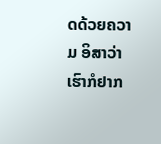ດດ້ວຍຄວາມ ອິສາວ່າເຮົາກໍຢາກ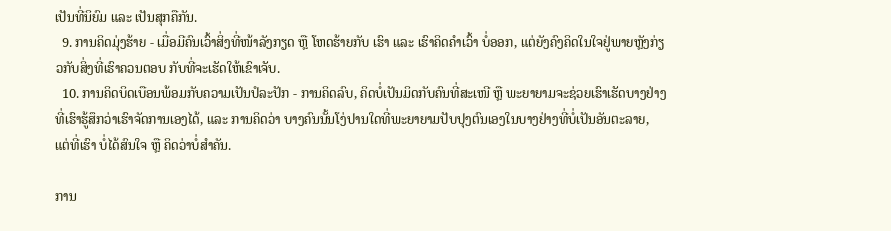ເປັນທີ່ນິຍົມ ແລະ ເປັນສຸກຄືກັນ.
  9. ການຄິດມຸ່ງຮ້າຍ - ເມື່ອມີຄົນເວົ້າສິ່ງທີ່ໜ້າລັງກຽດ ຫຼື ໂຫດຮ້າຍກັບ ເຮົາ ແລະ ເຮົາຄິດຄຳເວົ້າ ບໍ່ອອກ, ແຕ່ຍັງຄົງຄິດໃນໃຈຢູ່ພາຍຫຼັງກ່ຽວກັບສິ່ງທີ່ເຮົາຄວນຕອບ ກັບທີ່ຈະເຮັດໃຫ້ເຂົາເຈັບ.
  10. ການຄິດບິດເບືອນພ້ອມກັບຄວາມເປັນປໍລະປັກ - ການຄິດລົບ, ຄິດບໍ່ເປັນມິດກັບຄົນທີ່ສະເໜີ ຫຼື ພະຍາຍາມຈະຊ່ວຍເຮົາເຮັດບາງຢ່າງທີ່ເຮົາຮູ້ສຶກວ່າເຮົາຈັດການເອງໄດ້, ແລະ ການຄິດວ່າ ບາງຄົນນັ້ນໂງ່ປານໃດທີ່ພະຍາຍາມປັບປຸງຕົນເອງໃນບາງຢ່າງທີ່ບໍ່ເປັນອັນຕະລາຍ, ແຕ່ທີ່ເຮົາ ບໍ່ໄດ້ສົນໃຈ ຫຼື ຄິດວ່າບໍ່ສຳຄັນ.

ການ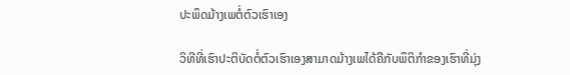ປະພຶດມ້າງເພຕໍ່ຕົວເຮົາເອງ

ວິທີທີ່ເຮົາປະຕິບັດຕໍ່ຕົວເຮົາເອງສາມາດມ້າງເພໄດ້ຄືກັບພຶຕິກຳຂອງເຮົາທີ່ມຸ່ງ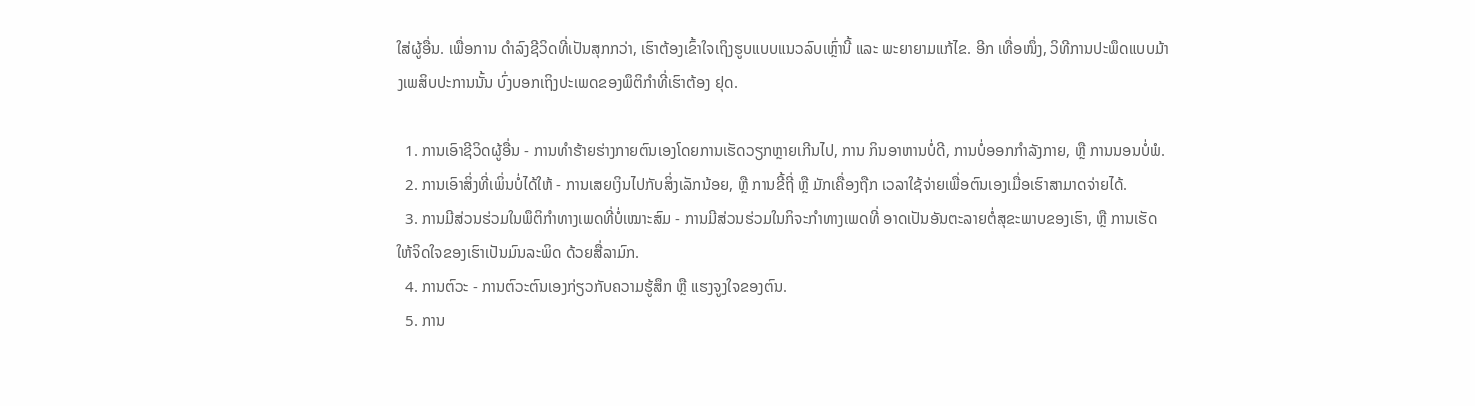ໃສ່ຜູ້ອື່ນ. ເພື່ອການ ດຳລົງຊີວິດທີ່ເປັນສຸກກວ່າ, ເຮົາຕ້ອງເຂົ້າໃຈເຖິງຮູບແບບແນວລົບເຫຼົ່ານີ້ ແລະ ພະຍາຍາມແກ້ໄຂ. ອີກ ເທື່ອໜຶ່ງ, ວິທີການປະພຶດແບບມ້າງເພສິບປະການນັ້ນ ບົ່ງບອກເຖິງປະເພດຂອງພຶຕິກຳທີ່ເຮົາຕ້ອງ ຢຸດ.

  1. ການເອົາຊີວິດຜູ້ອື່ນ - ການທຳຮ້າຍຮ່າງກາຍຕົນເອງໂດຍການເຮັດວຽກຫຼາຍເກີນໄປ, ການ ກິນອາຫານບໍ່ດີ, ການບໍ່ອອກກຳລັງກາຍ, ຫຼື ການນອນບໍ່ພໍ.
  2. ການເອົາສິ່ງທີ່ເພິ່ນບໍ່ໄດ້ໃຫ້ - ການເສຍເງິນໄປກັບສິ່ງເລັກນ້ອຍ, ຫຼື ການຂີ້ຖີ່ ຫຼື ມັກເຄື່ອງຖືກ ເວລາໃຊ້ຈ່າຍເພື່ອຕົນເອງເມື່ອເຮົາສາມາດຈ່າຍໄດ້.
  3. ການມີສ່ວນຮ່ວມໃນພຶຕິກຳທາງເພດທີ່ບໍ່ເໝາະສົມ - ການມີສ່ວນຮ່ວມໃນກິຈະກຳທາງເພດທີ່ ອາດເປັນອັນຕະລາຍຕໍ່ສຸຂະພາບຂອງເຮົາ, ຫຼື ການເຮັດໃຫ້ຈິດໃຈຂອງເຮົາເປັນມົນລະພິດ ດ້ວຍສື່ລາມົກ.
  4. ການຕົວະ - ການຕົວະຕົນເອງກ່ຽວກັບຄວາມຮູ້ສຶກ ຫຼື ແຮງຈູງໃຈຂອງຕົນ.
  5. ການ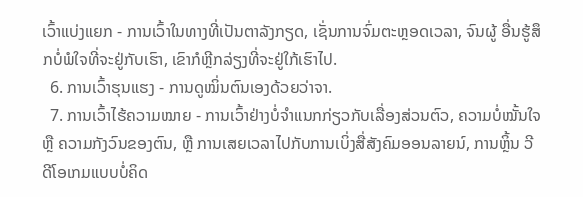ເວົ້າແບ່ງແຍກ - ການເວົ້າໃນທາງທີ່ເປັນຕາລັງກຽດ, ເຊັ່ນການຈົ່ມຕະຫຼອດເວລາ, ຈົນຜູ້ ອື່ນຮູ້ສຶກບໍ່ພໍໃຈທີ່ຈະຢູ່ກັບເຮົາ, ເຂົາກໍຫຼີກລ່ຽງທີ່ຈະຢູ່ໃກ້ເຮົາໄປ.
  6. ການເວົ້າຮຸນແຮງ - ການດູໝິ່ນຕົນເອງດ້ວຍວ່າຈາ.
  7. ການເວົ້າໄຮ້ຄວາມໝາຍ - ການເວົ້າຢ່າງບໍ່ຈຳແນກກ່ຽວກັບເລື່ອງສ່ວນຕົວ, ຄວາມບໍ່ໝັ້ນໃຈ ຫຼື ຄວາມກັງວົນຂອງຕົນ, ຫຼື ການເສຍເວລາໄປກັບການເບິ່ງສື່ສັງຄົມອອນລາຍນ໌, ການຫຼິ້ນ ວີດີໂອເກມແບບບໍ່ຄິດ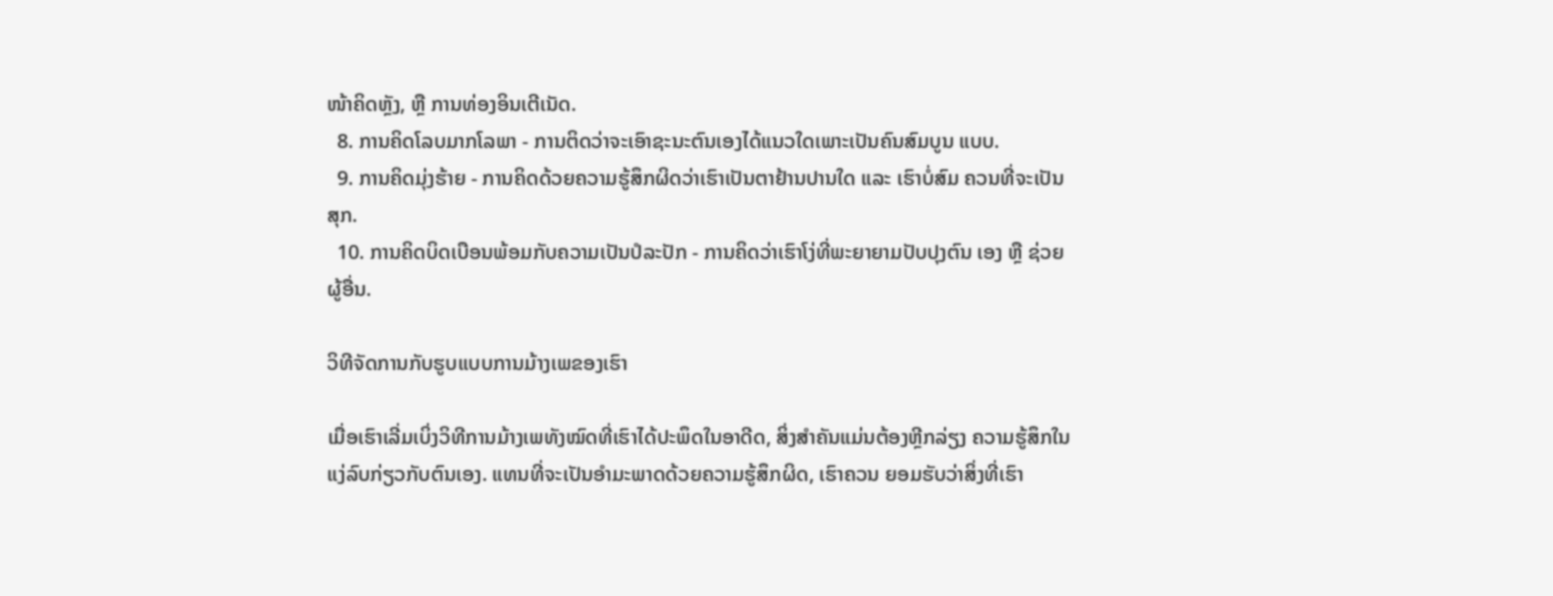ໜ້າຄິດຫຼັງ, ຫຼື ການທ່ອງອິນເຕີເນັດ.
  8. ການຄິດໂລບມາກໂລພາ - ການຕິດວ່າຈະເອົາຊະນະຕົນເອງໄດ້ແນວໃດເພາະເປັນຄົນສົມບູນ ແບບ.
  9. ການຄິດມຸ່ງຮ້າຍ - ການຄິດດ້ວຍຄວາມຮູ້ສຶກຜິດວ່າເຮົາເປັນຕາຢ້ານປານໃດ ແລະ ເຮົາບໍ່ສົມ ຄວນທີ່ຈະເປັນສຸກ.
  10. ການຄິດບິດເບືອນພ້ອມກັບຄວາມເປັນປໍລະປັກ - ການຄິດວ່າເຮົາໂງ່ທີ່ພະຍາຍາມປັບປຸງຕົນ ເອງ ຫຼື ຊ່ວຍຜູ້ອື່ນ.

ວິທີຈັດການກັບຮູບແບບການມ້າງເພຂອງເຮົາ

ເມື່ອເຮົາເລີ່ມເບິ່ງວິທີການມ້າງເພທັງໝົດທີ່ເຮົາໄດ້ປະພຶດໃນອາດີດ, ສິ່ງສຳຄັນແມ່ນຕ້ອງຫຼີກລ່ຽງ ຄວາມຮູ້ສຶກໃນແງ່ລົບກ່ຽວກັບຕົນເອງ. ແທນທີ່ຈະເປັນອຳມະພາດດ້ວຍຄວາມຮູ້ສຶກຜິດ, ເຮົາຄວນ ຍອມຮັບວ່າສິ່ງທີ່ເຮົາ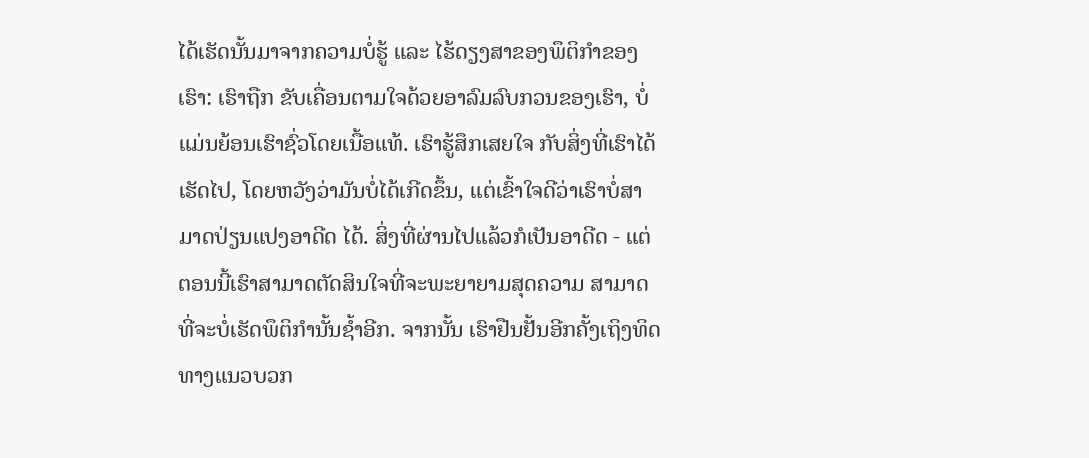ໄດ້ເຮັດນັ້ນມາຈາກຄວາມບໍ່ຮູ້ ແລະ ໄຮ້ດຽງສາຂອງພຶຕິກຳຂອງເຮົາ: ເຮົາຖືກ ຂັບເຄື່ອນຕາມໃຈດ້ວຍອາລົມລົບກວນຂອງເຮົາ, ບໍ່ແມ່ນຍ້ອນເຮົາຊົ່ວໂດຍເນື້ອແທ້. ເຮົາຮູ້ສຶກເສຍໃຈ ກັບສິ່ງທີ່ເຮົາໄດ້ເຮັດໄປ, ໂດຍຫວັງວ່າມັນບໍ່ໄດ້ເກີດຂຶ້ນ, ແຕ່ເຂົ້າໃຈດີວ່າເຮົາບໍ່ສາມາດປ່ຽນແປງອາດີດ ໄດ້. ສິ່ງທີ່ຜ່ານໄປແລ້ວກໍເປັນອາດີດ - ແຕ່ຕອນນີ້ເຮົາສາມາດຕັດສິນໃຈທີ່ຈະພະຍາຍາມສຸດຄວາມ ສາມາດທີ່ຈະບໍ່ເຮັດພຶຕິກຳນັ້ນຊ້ຳອີກ. ຈາກນັ້ນ ເຮົາຢືນຢັ້ນອີກຄັ້ງເຖິງທິດທາງແນວບວກ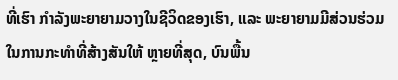ທີ່ເຮົາ ກຳລັງພະຍາຍາມວາງໃນຊີວິດຂອງເຮົາ, ແລະ ພະຍາຍາມມີສ່ວນຮ່ວມໃນການກະທຳທີ່ສ້າງສັນໃຫ້ ຫຼາຍທີ່ສຸດ, ບົນພື້ນ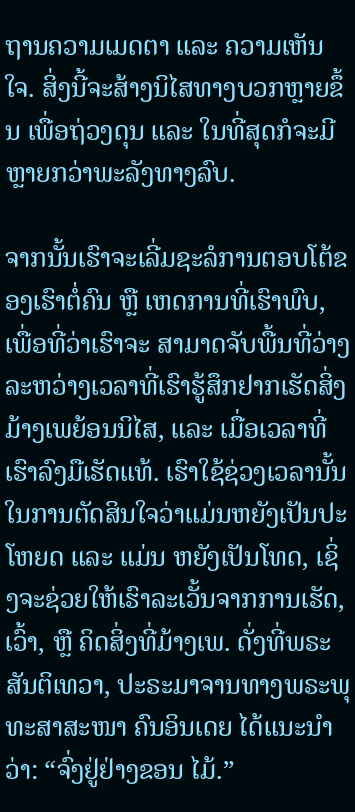ຖານຄວາມເມດຕາ ແລະ ຄວາມເຫັນໃຈ. ສິ່ງນີ້ຈະສ້າງນິໄສທາງບວກຫຼາຍຂຶ້ນ ເພື່ອຖ່ວງດຸນ ແລະ ໃນທີ່ສຸດກໍຈະມີຫຼາຍກວ່າພະລັງທາງລົບ.

ຈາກນັ້ນເຮົາຈະເລີ່ມຊະລໍການຕອບໂຕ້ຂອງເຮົາຕໍ່ຄົນ ຫຼື ເຫດການທີ່ເຮົາພົບ, ເພື່ອທີ່ວ່າເຮົາຈະ ສາມາດຈັບພື້ນທີ່ວ່າງລະຫວ່າງເວລາທີ່ເຮົາຮູ້ສຶກຢາກເຮັດສິ່ງມ້າງເພຍ້ອນນິໄສ, ແລະ ເມື່ອເວລາທີ່ ເຮົາລົງມືເຮັດແທ້. ເຮົາໃຊ້ຊ່ວງເວລານັ້ນໃນການຕັດສິນໃຈວ່າແມ່ນຫຍັງເປັນປະໂຫຍດ ແລະ ແມ່ນ ຫຍັງເປັນໂທດ, ເຊິ່ງຈະຊ່ວຍໃຫ້ເຮົາລະເວັ້ນຈາກການເຮັດ, ເວົ້າ, ຫຼື ຄິດສິ່ງທີ່ມ້າງເພ. ດັ່ງທີ່ພຣະ ສັນຕິເທວາ, ປະຣະມາຈານທາງພຣະພຸທະສາສະໜາ ຄົນອິນເດຍ ໄດ້ແນະນຳວ່າ: “ຈົ່ງຢູ່ຢ່າງຂອນ ໄມ້.”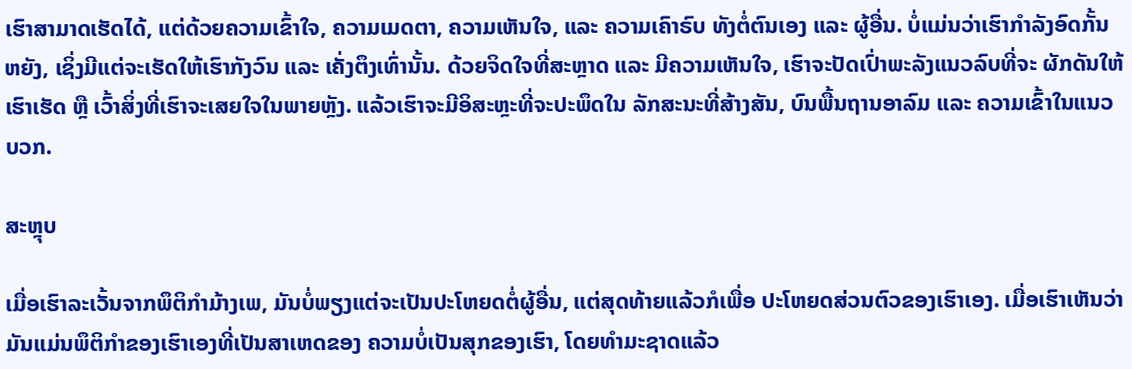ເຮົາສາມາດເຮັດໄດ້, ແຕ່ດ້ວຍຄວາມເຂົ້າໃຈ, ຄວາມເມດຕາ, ຄວາມເຫັນໃຈ, ແລະ ຄວາມເຄົາຣົບ ທັງຕໍ່ຕົນເອງ ແລະ ຜູ້ອື່ນ. ບໍ່ແມ່ນວ່າເຮົາກຳລັງອົດກັ້ນຫຍັງ, ເຊິ່ງມີແຕ່ຈະເຮັດໃຫ້ເຮົາກັງວົນ ແລະ ເຄັ່ງຕຶງເທົ່ານັ້ນ. ດ້ວຍຈິດໃຈທີ່ສະຫຼາດ ແລະ ມີຄວາມເຫັນໃຈ, ເຮົາຈະປັດເປົ່າພະລັງແນວລົບທີ່ຈະ ຜັກດັນໃຫ້ເຮົາເຮັດ ຫຼື ເວົ້າສິ່ງທີ່ເຮົາຈະເສຍໃຈໃນພາຍຫຼັງ. ແລ້ວເຮົາຈະມີອິສະຫຼະທີ່ຈະປະພຶດໃນ ລັກສະນະທີ່ສ້າງສັນ, ບົນພື້ນຖານອາລົມ ແລະ ຄວາມເຂົ້າໃນແນວບວກ.

ສະຫຼຸບ

ເມື່ອເຮົາລະເວັ້ນຈາກພຶຕິກຳມ້າງເພ, ມັນບໍ່ພຽງແຕ່ຈະເປັນປະໂຫຍດຕໍ່ຜູ້ອື່ນ, ແຕ່ສຸດທ້າຍແລ້ວກໍເພື່ອ ປະໂຫຍດສ່ວນຕົວຂອງເຮົາເອງ. ເມື່ອເຮົາເຫັນວ່າມັນແມ່ນພຶຕິກຳຂອງເຮົາເອງທີ່ເປັນສາເຫດຂອງ ຄວາມບໍ່ເປັນສຸກຂອງເຮົາ, ໂດຍທຳມະຊາດແລ້ວ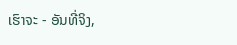ເຮົາຈະ - ອັນທີ່ຈິງ,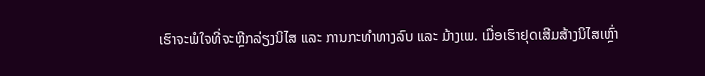ເຮົາຈະພໍໃຈທີ່ຈະຫຼີກລ່ຽງນິໄສ ແລະ ການກະທຳທາງລົບ ແລະ ມ້າງເພ. ເມື່ອເຮົາຢຸດເສີມສ້າງນິໄສເຫຼົ່າ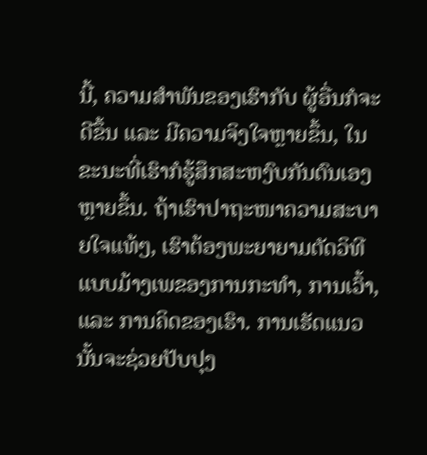ນີ້, ຄວາມສຳພັນຂອງເຮົາກັບ ຜູ້ອື່ນກໍຈະດີຂຶ້ນ ແລະ ມີຄວາມຈິງໃຈຫຼາຍຂຶ້ນ, ໃນຂະນະທີ່ເຮົາກໍຮູ້ສຶກສະຫງົບກັນຕົນເອງຫຼາຍຂຶ້ນ. ຖ້າເຮົາປາຖະໜາຄວາມສະບາຍໃຈແທ້ໆ, ເຮົາຕ້ອງພະຍາຍາມຕັດວິທີແບບມ້າງເພຂອງການກະທຳ, ການເວົ້າ, ແລະ ການຄິດຂອງເຮົາ. ການເຮັດແນວນັ້ນຈະຊ່ວຍປັບປຸງ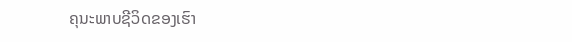ຄຸນະພາບຊີວິດຂອງເຮົາ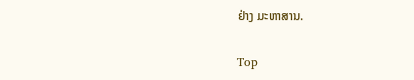ຢ່າງ ມະຫາສານ.

Top